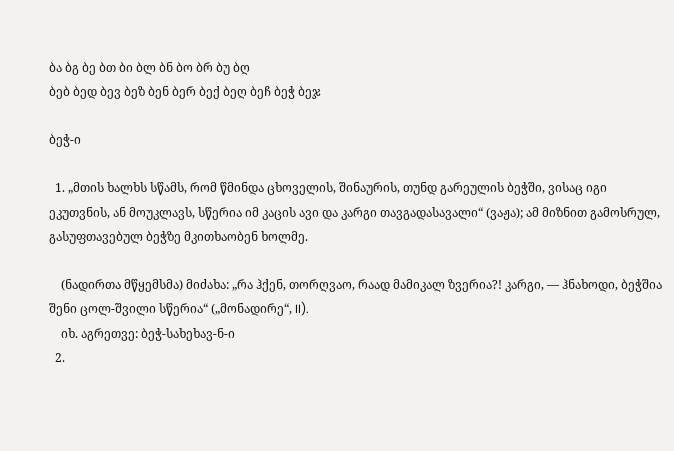ბა ბგ ბე ბთ ბი ბლ ბნ ბო ბრ ბუ ბღ
ბებ ბედ ბევ ბეზ ბენ ბერ ბექ ბეღ ბეჩ ბეჭ ბეჯ

ბეჭ-ი

  1. „მთის ხალხს სწამს, რომ წმინდა ცხოველის, შინაურის, თუნდ გარეულის ბეჭში, ვისაც იგი ეკუთვნის, ან მოუკლავს, სწერია იმ კაცის ავი და კარგი თავგადასავალი“ (ვაჟა); ამ მიზნით გამოსრულ, გასუფთავებულ ბეჭზე მკითხაობენ ხოლმე.

    (ნადირთა მწყემსმა) მიძახა: „რა ჰქენ, თორღვაო, რაად მამიკალ ზვერია?! კარგი, — ჰნახოდი, ბეჭშია შენი ცოლ-შვილი სწერია“ („მონადირე“, II).
    იხ. აგრეთვე: ბეჭ-სახეხავ-ნ-ი
  2.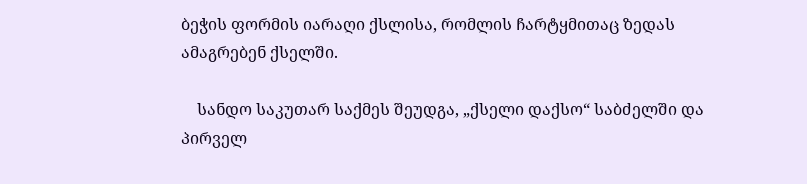ბეჭის ფორმის იარაღი ქსლისა, რომლის ჩარტყმითაც ზედას ამაგრებენ ქსელში.

    სანდო საკუთარ საქმეს შეუდგა, „ქსელი დაქსო“ საბძელში და პირველ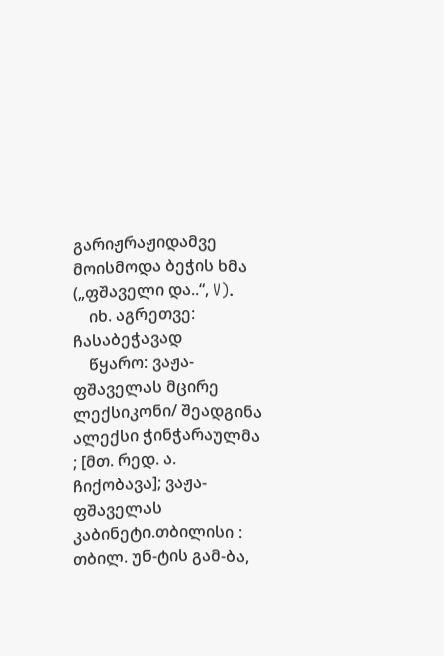გარიჟრაჟიდამვე მოისმოდა ბეჭის ხმა („ფშაველი და..“, V).
    იხ. აგრეთვე: ჩასაბეჭავად
    წყარო: ვაჟა-ფშაველას მცირე ლექსიკონი/ შეადგინა ალექსი ჭინჭარაულმა ; [მთ. რედ. ა. ჩიქობავა]; ვაჟა-ფშაველას კაბინეტი.თბილისი : თბილ. უნ-ტის გამ-ბა,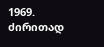1969.
ძირითად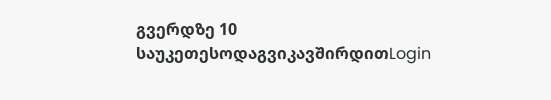გვერდზე 10 საუკეთესოდაგვიკავშირდითLogin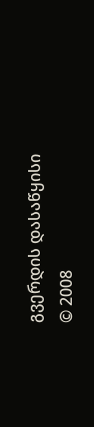გვერდის დასაწყისი
© 2008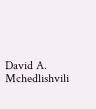David A. Mchedlishvili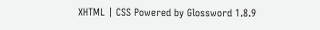XHTML | CSS Powered by Glossword 1.8.9